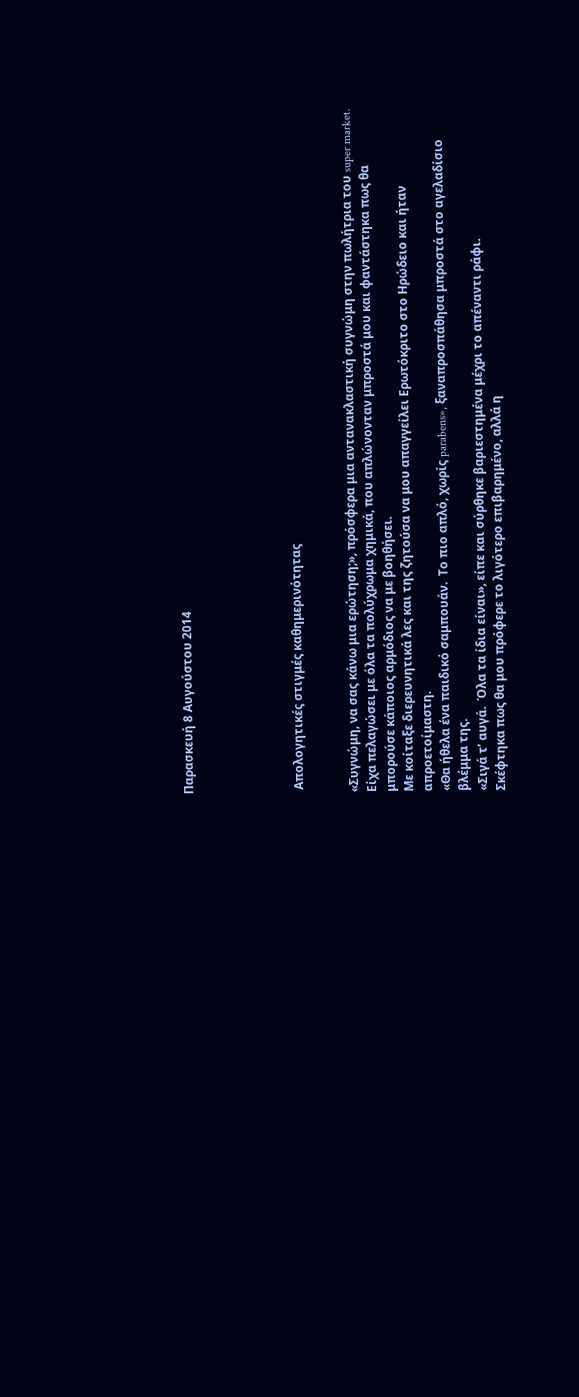Παρασκευή 8 Αυγούστου 2014





 Απολογητικές στιγμές καθημερινότητας


«Συγνώμη, να σας κάνω μια ερώτηση;», πρόσφερα μια αντανακλαστική συγνώμη στην πωλήτρια του super market.
Είχα πελαγώσει με όλα τα πολύχρωμα χημικά, που απλώνονταν μπροστά μου και φαντάστηκα πως θα μπορούσε κάποιος αρμόδιος να με βοηθήσει.
Με κοίταξε διερευνητικά λες και της ζητούσα να μου απαγγείλει Ερωτόκριτο στο Ηρώδειο και ήταν απροετοίμαστη.
«Θα ήθελα ένα παιδικό σαμπουάν.  Το πιο απλό, χωρίς parabens», ξαναπροσπάθησα μπροστά στο αγελαδίσιο βλέμμα της.
«Σιγά τ’ αυγά.  Όλα τα ίδια είναι», είπε και σύρθηκε βαριεστημένα μέχρι το απέναντι ράφι.
Σκέφτηκα πως θα μου πρόφερε το λιγότερο επιβαρημένο, αλλά η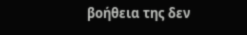βοήθεια της δεν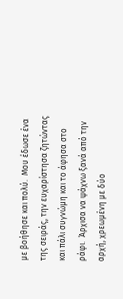με βοήθησε και πολύ.  Μου έδωσε ένα της σειράς, την ευχαρίστησα ζητώντας και πάλι συγνώμη και το άφησα στο ράφι.  Άρχισα να ψάχνω ξανά από την αρχή, χρεωμένη με δύο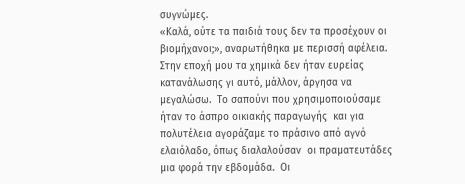συγνώμες.
«Καλά, ούτε τα παιδιά τους δεν τα προσέχουν οι βιομήχανοι;», αναρωτήθηκα με περισσή αφέλεια.
Στην εποχή μου τα χημικά δεν ήταν ευρείας κατανάλωσης γι αυτό, μάλλον, άργησα να μεγαλώσω.  Το σαπούνι που χρησιμοποιούσαμε ήταν το άσπρο οικιακής παραγωγής  και για πολυτέλεια αγοράζαμε το πράσινο από αγνό ελαιόλαδο, όπως διαλαλούσαν  οι πραματευτάδες μια φορά την εβδομάδα.  Οι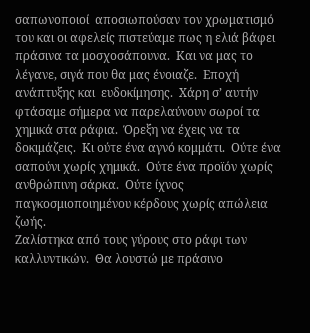σαπωνοποιοί  αποσιωπούσαν τον χρωματισμό του και οι αφελείς πιστεύαμε πως η ελιά βάφει πράσινα τα μοσχοσάπουνα.  Και να μας το λέγανε, σιγά που θα μας ένοιαζε.  Εποχή ανάπτυξης και  ευδοκίμησης.  Χάρη σ’ αυτήν φτάσαμε σήμερα να παρελαύνουν σωροί τα χημικά στα ράφια.  Όρεξη να έχεις να τα δοκιμάζεις.  Κι ούτε ένα αγνό κομμάτι.  Ούτε ένα σαπούνι χωρίς χημικά.  Ούτε ένα προϊόν χωρίς ανθρώπινη σάρκα.  Ούτε ίχνος παγκοσμιοποιημένου κέρδους χωρίς απώλεια ζωής.
Ζαλίστηκα από τους γύρους στο ράφι των καλλυντικών.  Θα λουστώ με πράσινο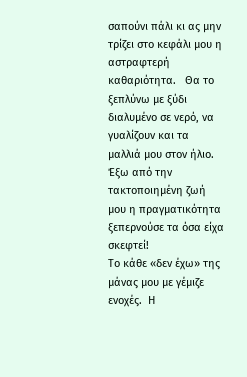σαπούνι πάλι κι ας μην τρίζει στο κεφάλι μου η αστραφτερή καθαριότητα.   Θα το ξεπλύνω με ξύδι διαλυμένο σε νερό, να γυαλίζουν και τα μαλλιά μου στον ήλιο.
Έξω από την τακτοποιημένη ζωή μου η πραγματικότητα ξεπερνούσε τα όσα είχα σκεφτεί!
Το κάθε «δεν έχω» της μάνας μου με γέμιζε ενοχές.  Η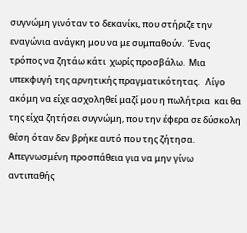συγνώμη γινόταν το δεκανίκι, που στήριζε την εναγώνια ανάγκη μου να με συμπαθούν.  Ένας τρόπος να ζητάω κάτι  χωρίς προσβάλω.  Μια υπεκφυγή της αρνητικής πραγματικότητας.   Λίγο ακόμη να είχε ασχοληθεί μαζί μου η πωλήτρια  και θα της είχα ζητήσει συγνώμη, που την έφερα σε δύσκολη θέση όταν δεν βρήκε αυτό που της ζήτησα. Απεγνωσμένη προσπάθεια για να μην γίνω αντιπαθής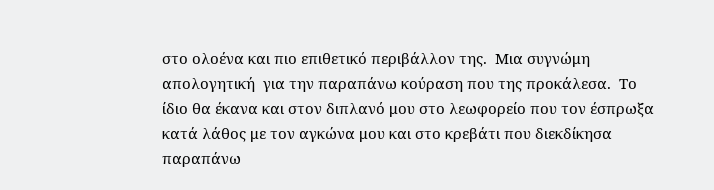στο ολοένα και πιο επιθετικό περιβάλλον της.  Μια συγνώμη απολογητική  για την παραπάνω κούραση που της προκάλεσα.  Το ίδιο θα έκανα και στον διπλανό μου στο λεωφορείο που τον έσπρωξα κατά λάθος με τον αγκώνα μου και στο κρεβάτι που διεκδίκησα παραπάνω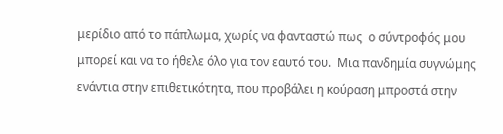μερίδιο από το πάπλωμα, χωρίς να φανταστώ πως  ο σύντροφός μου μπορεί και να το ήθελε όλο για τον εαυτό του.  Μια πανδημία συγνώμης ενάντια στην επιθετικότητα, που προβάλει η κούραση μπροστά στην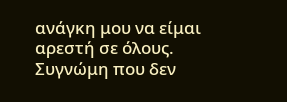ανάγκη μου να είμαι αρεστή σε όλους.
Συγνώμη που δεν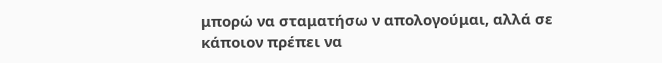μπορώ να σταματήσω ν απολογούμαι, αλλά σε κάποιον πρέπει να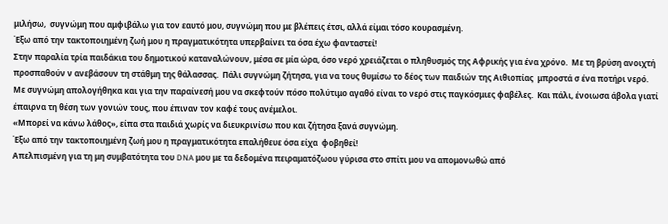μιλήσω,  συγνώμη που αμφιβάλω για τον εαυτό μου, συγνώμη που με βλέπεις έτσι, αλλά είμαι τόσο κουρασμένη.
Έξω από την τακτοποιημένη ζωή μου η πραγματικότητα υπερβαίνει τα όσα έχω φανταστεί!
Στην παραλία τρία παιδάκια του δημοτικού καταναλώνουν, μέσα σε μία ώρα, όσο νερό χρειάζεται ο πληθυσμός της Αφρικής για ένα χρόνο.  Με τη βρύση ανοιχτή προσπαθούν ν ανεβάσουν τη στάθμη της θάλασσας.  Πάλι συγνώμη ζήτησα, για να τους θυμίσω το δέος των παιδιών της Αιθιοπίας  μπροστά σ ένα ποτήρι νερό.  Με συγνώμη απολογήθηκα και για την παραίνεσή μου να σκεφτούν πόσο πολύτιμο αγαθό είναι το νερό στις παγκόσμιες φαβέλες.  Και πάλι, ένοιωσα άβολα γιατί έπαιρνα τη θέση των γονιών τους, που έπιναν τον καφέ τους ανέμελοι.
«Μπορεί να κάνω λάθος», είπα στα παιδιά χωρίς να διευκρινίσω που και ζήτησα ξανά συγνώμη.
Έξω από την τακτοποιημένη ζωή μου η πραγματικότητα επαλήθευε όσα είχα  φοβηθεί!
Απελπισμένη για τη μη συμβατότητα του DNA μου με τα δεδομένα πειραματόζωου γύρισα στο σπίτι μου να απομονωθώ από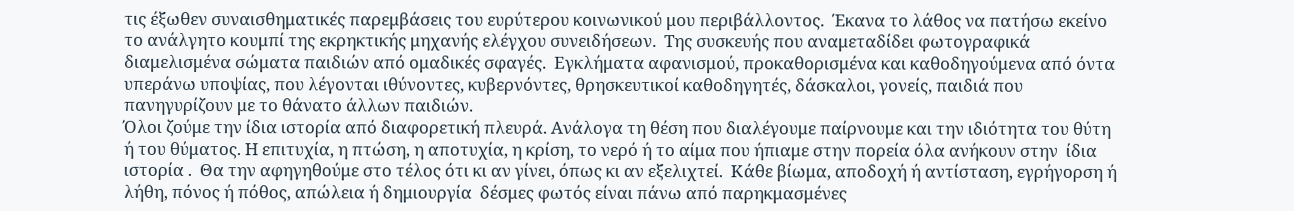τις έξωθεν συναισθηματικές παρεμβάσεις του ευρύτερου κοινωνικού μου περιβάλλοντος.  Έκανα το λάθος να πατήσω εκείνο το ανάλγητο κουμπί της εκρηκτικής μηχανής ελέγχου συνειδήσεων.  Της συσκευής που αναμεταδίδει φωτογραφικά διαμελισμένα σώματα παιδιών από ομαδικές σφαγές.  Εγκλήματα αφανισμού, προκαθορισμένα και καθοδηγούμενα από όντα υπεράνω υποψίας, που λέγονται ιθύνοντες, κυβερνόντες, θρησκευτικοί καθοδηγητές, δάσκαλοι, γονείς, παιδιά που πανηγυρίζουν με το θάνατο άλλων παιδιών.
Όλοι ζούμε την ίδια ιστορία από διαφορετική πλευρά. Ανάλογα τη θέση που διαλέγουμε παίρνουμε και την ιδιότητα του θύτη ή του θύματος. Η επιτυχία, η πτώση, η αποτυχία, η κρίση, το νερό ή το αίμα που ήπιαμε στην πορεία όλα ανήκουν στην  ίδια ιστορία .  Θα την αφηγηθούμε στο τέλος ότι κι αν γίνει, όπως κι αν εξελιχτεί.  Κάθε βίωμα, αποδοχή ή αντίσταση, εγρήγορση ή λήθη, πόνος ή πόθος, απώλεια ή δημιουργία  δέσμες φωτός είναι πάνω από παρηκμασμένες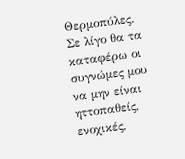Θερμοπύλες.
Σε λίγο θα τα καταφέρω οι συγνώμες μου να μην είναι ηττοπαθείς, ενοχικές,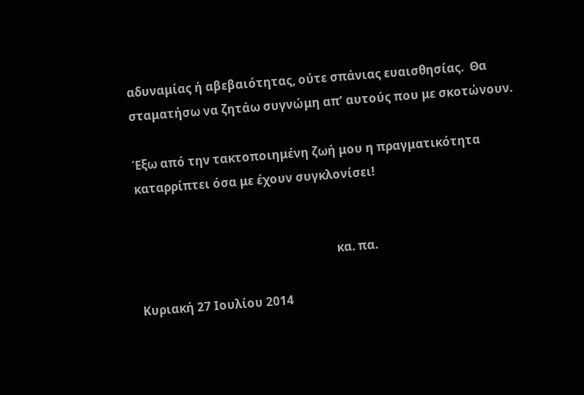αδυναμίας ή αβεβαιότητας, ούτε σπάνιας ευαισθησίας.  Θα σταματήσω να ζητάω συγνώμη απ’ αυτούς που με σκοτώνουν.

Έξω από την τακτοποιημένη ζωή μου η πραγματικότητα καταρρίπτει όσα με έχουν συγκλονίσει!


                                                                  κα. πα.

Κυριακή 27 Ιουλίου 2014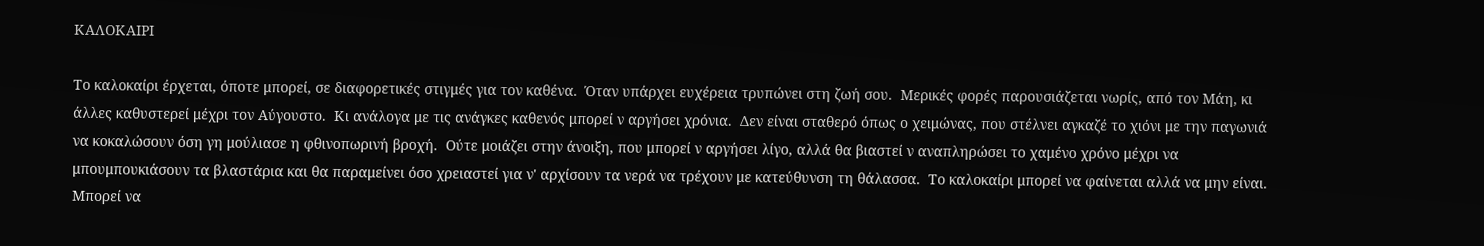ΚΑΛΟΚΑΙΡΙ

Το καλοκαίρι έρχεται, όποτε μπορεί, σε διαφορετικές στιγμές για τον καθένα.  Όταν υπάρχει ευχέρεια τρυπώνει στη ζωή σου.  Μερικές φορές παρουσιάζεται νωρίς, από τον Μάη, κι άλλες καθυστερεί μέχρι τον Αύγουστο.  Κι ανάλογα με τις ανάγκες καθενός μπορεί ν αργήσει χρόνια.  Δεν είναι σταθερό όπως ο χειμώνας, που στέλνει αγκαζέ το χιόνι με την παγωνιά να κοκαλώσουν όση γη μούλιασε η φθινοπωρινή βροχή.  Ούτε μοιάζει στην άνοιξη, που μπορεί ν αργήσει λίγο, αλλά θα βιαστεί ν αναπληρώσει το χαμένο χρόνο μέχρι να μπουμπουκιάσουν τα βλαστάρια και θα παραμείνει όσο χρειαστεί για ν' αρχίσουν τα νερά να τρέχουν με κατεύθυνση τη θάλασσα.  Το καλοκαίρι μπορεί να φαίνεται αλλά να μην είναι.  Μπορεί να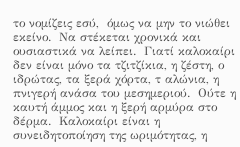το νομίζεις εσύ,  όμως να μην το νιώθει εκείνο.  Να στέκεται χρονικά και ουσιαστικά να λείπει.  Γιατί καλοκαίρι δεν είναι μόνο τα τζιτζίκια, η ζέστη, ο ιδρώτας, τα ξερά χόρτα, τ αλώνια, η πνιγερή ανάσα του μεσημεριού.  Ούτε η καυτή άμμος και η ξερή αρμύρα στο δέρμα.  Καλοκαίρι είναι η συνειδητοποίηση της ωριμότητας, η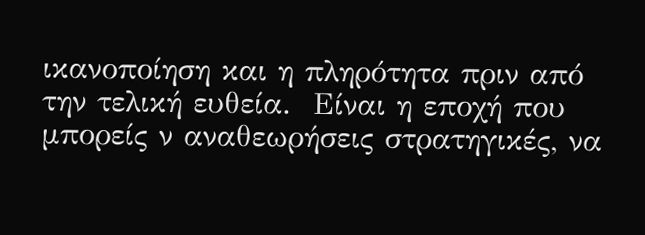ικανοποίηση και η πληρότητα πριν από την τελική ευθεία.  Είναι η εποχή που μπορείς ν αναθεωρήσεις στρατηγικές, να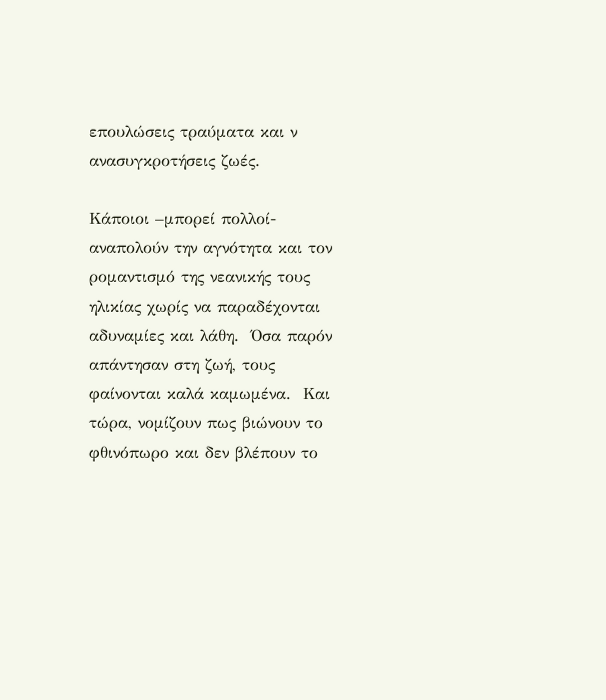επουλώσεις τραύματα και ν ανασυγκροτήσεις ζωές.

Κάποιοι –μπορεί πολλοί- αναπολούν την αγνότητα και τον ρομαντισμό της νεανικής τους ηλικίας χωρίς να παραδέχονται αδυναμίες και λάθη.  Όσα παρόν απάντησαν στη ζωή, τους φαίνονται καλά καμωμένα.  Και τώρα, νομίζουν πως βιώνουν το φθινόπωρο και δεν βλέπουν το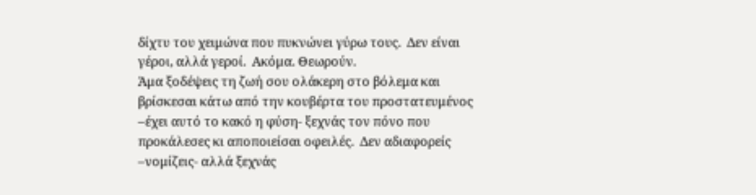δίχτυ του χειμώνα που πυκνώνει γύρω τους.  Δεν είναι γέροι, αλλά γεροί.  Ακόμα. Θεωρούν.
Άμα ξοδέψεις τη ζωή σου ολάκερη στο βόλεμα και βρίσκεσαι κάτω από την κουβέρτα του προστατευμένος –έχει αυτό το κακό η φύση- ξεχνάς τον πόνο που προκάλεσες κι αποποιείσαι οφειλές.  Δεν αδιαφορείς –νομίζεις- αλλά ξεχνάς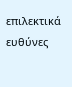επιλεκτικά ευθύνες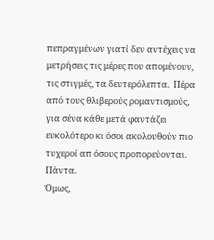πεπραγμένων γιατί δεν αντέχεις να μετρήσεις τις μέρες που απομένουν, τις στιγμές, τα δευτερόλεπτα.  Πέρα από τους θλιβερούς ρομαντισμούς, για σένα κάθε μετά φαντάζει ευκολότερο κι όσοι ακολουθούν πιο τυχεροί απ όσους προπορεύονται.  Πάντα.
Όμως,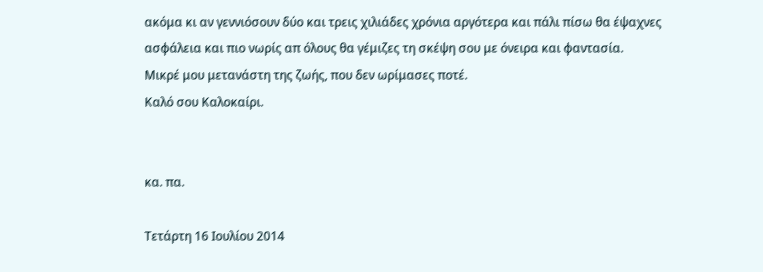ακόμα κι αν γεννιόσουν δύο και τρεις χιλιάδες χρόνια αργότερα και πάλι πίσω θα έψαχνες ασφάλεια και πιο νωρίς απ όλους θα γέμιζες τη σκέψη σου με όνειρα και φαντασία.
Μικρέ μου μετανάστη της ζωής, που δεν ωρίμασες ποτέ.
Καλό σου Καλοκαίρι.


κα. πα.

Τετάρτη 16 Ιουλίου 2014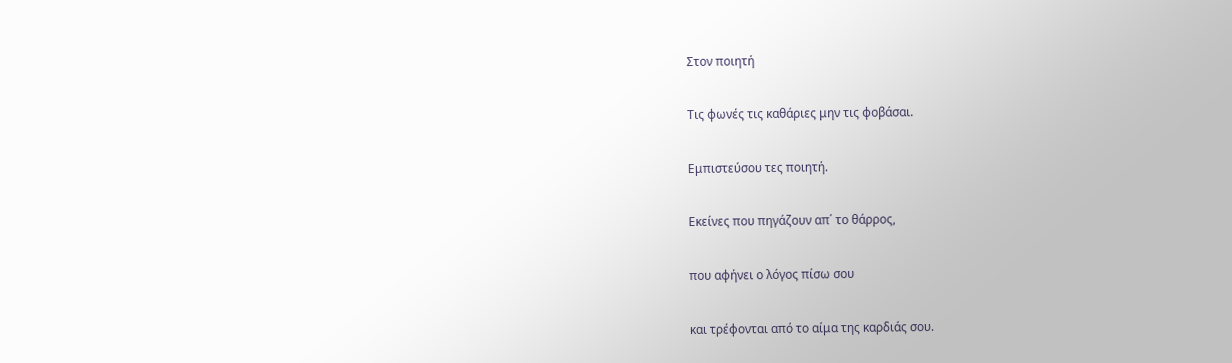Στον ποιητή

Τις φωνές τις καθάριες μην τις φοβάσαι.

Εμπιστεύσου τες ποιητή.

Εκείνες που πηγάζουν απ΄ το θάρρος,

που αφήνει ο λόγος πίσω σου

και τρέφονται από το αίμα της καρδιάς σου.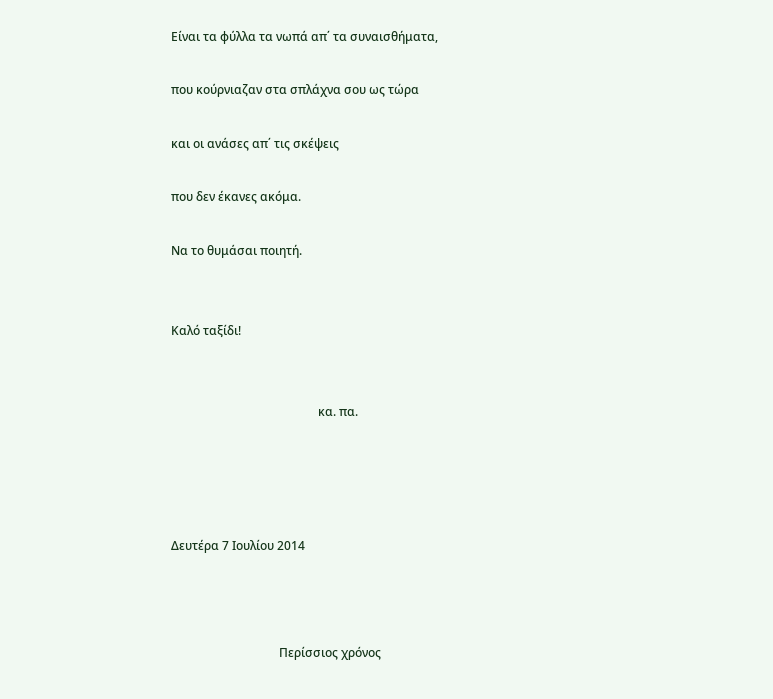Είναι τα φύλλα τα νωπά απ΄ τα συναισθήματα,

που κούρνιαζαν στα σπλάχνα σου ως τώρα

και οι ανάσες απ΄ τις σκέψεις

που δεν έκανες ακόμα.

Να το θυμάσαι ποιητή.


Καλό ταξίδι!


                                                 κα. πα.




Δευτέρα 7 Ιουλίου 2014



                                    Περίσσιος χρόνος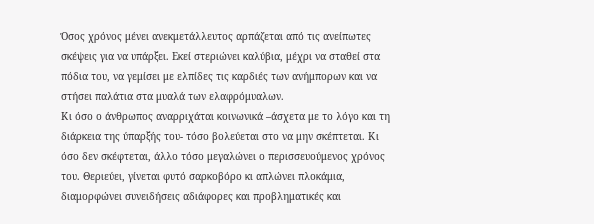Όσος χρόνος μένει ανεκμετάλλευτος αρπάζεται από τις ανείπωτες σκέψεις για να υπάρξει. Εκεί στεριώνει καλύβια, μέχρι να σταθεί στα πόδια του, να γεμίσει με ελπίδες τις καρδιές των ανήμπορων και να στήσει παλάτια στα μυαλά των ελαφρόμυαλων.
Κι όσο ο άνθρωπος αναρριχάται κοινωνικά –άσχετα με το λόγο και τη διάρκεια της ύπαρξής του- τόσο βολεύεται στο να μην σκέπτεται. Κι όσο δεν σκέφτεται, άλλο τόσο μεγαλώνει ο περισσευούμενος χρόνος του. Θεριεύει, γίνεται φυτό σαρκοβόρο κι απλώνει πλοκάμια, διαμορφώνει συνειδήσεις αδιάφορες και προβληματικές και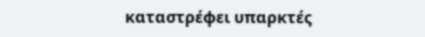καταστρέφει υπαρκτές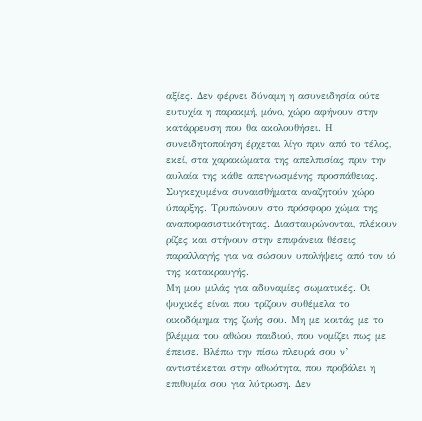αξίες. Δεν φέρνει δύναμη η ασυνειδησία ούτε ευτυχία η παρακμή, μόνο, χώρο αφήνουν στην κατάρρευση που θα ακολουθήσει. Η συνειδητοποίηση έρχεται λίγο πριν από το τέλος, εκεί, στα χαρακώματα της απελπισίας πριν την αυλαία της κάθε απεγνωσμένης προσπάθειας.
Συγκεχυμένα συναισθήματα αναζητούν χώρο ύπαρξης. Τρυπώνουν στο πρόσφορο χώμα της αναποφασιστικότητας. Διασταυρώνονται, πλέκουν ρίζες και στήνουν στην επιφάνεια θέσεις παραλλαγής για να σώσουν υπολήψεις από τον ιό της κατακραυγής.
Μη μου μιλάς για αδυναμίες σωματικές. Οι ψυχικές είναι που τρίζουν συθέμελα το οικοδόμημα της ζωής σου. Μη με κοιτάς με το βλέμμα του αθώου παιδιού, που νομίζει πως με έπεισε. Βλέπω την πίσω πλευρά σου ν’ αντιστέκεται στην αθωότητα, που προβάλει η επιθυμία σου για λύτρωση. Δεν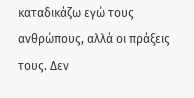καταδικάζω εγώ τους ανθρώπους, αλλά οι πράξεις τους. Δεν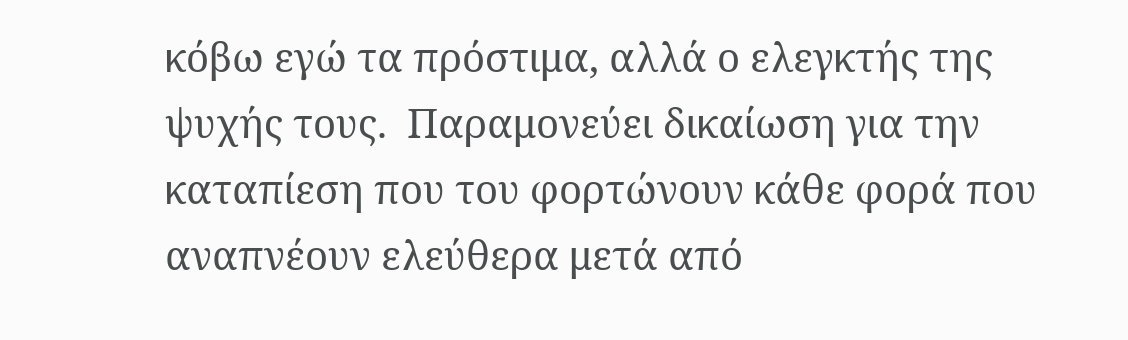κόβω εγώ τα πρόστιμα, αλλά ο ελεγκτής της ψυχής τους.  Παραμονεύει δικαίωση για την καταπίεση που του φορτώνουν κάθε φορά που αναπνέουν ελεύθερα μετά από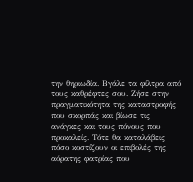την θηριωδία. Βγάλε τα φίλτρα από τους καθρέφτες σου. Ζήσε στην πραγματικότητα της καταστροφής που σκορπάς και βίωσε τις ανάγκες και τους πόνους που προκαλείς. Τότε θα καταλάβεις πόσο κοστίζουν οι επιβολές της αόρατης φατρίας που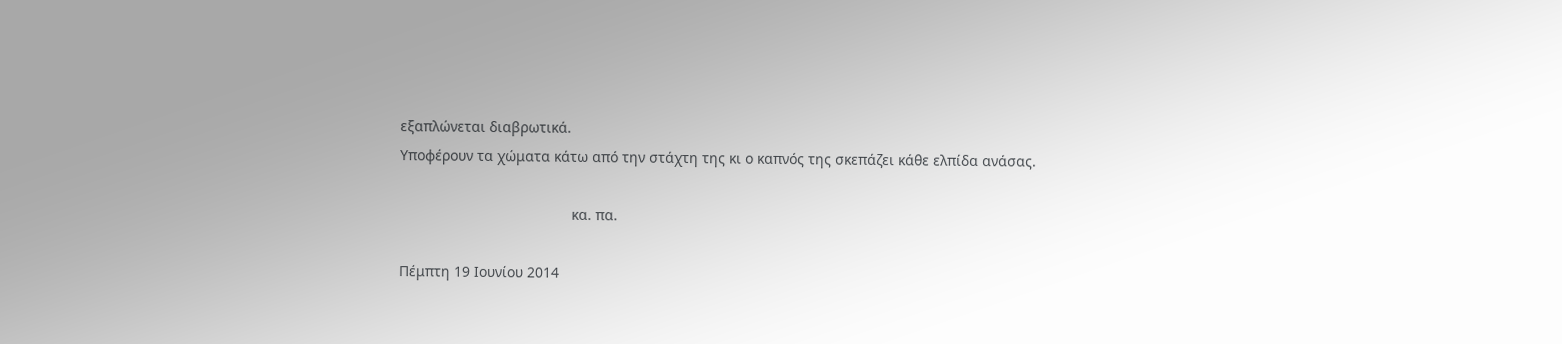εξαπλώνεται διαβρωτικά.
Υποφέρουν τα χώματα κάτω από την στάχτη της κι ο καπνός της σκεπάζει κάθε ελπίδα ανάσας.

                                           κα. πα.

Πέμπτη 19 Ιουνίου 2014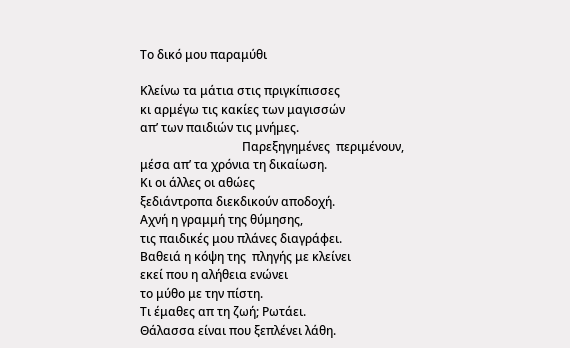Το δικό μου παραμύθι

Κλείνω τα μάτια στις πριγκίπισσες
κι αρμέγω τις κακίες των μαγισσών
απ’ των παιδιών τις μνήμες.
                                  Παρεξηγημένες  περιμένουν,
μέσα απ’ τα χρόνια τη δικαίωση.
Κι οι άλλες οι αθώες
ξεδιάντροπα διεκδικούν αποδοχή.
Αχνή η γραμμή της θύμησης,
τις παιδικές μου πλάνες διαγράφει.
Βαθειά η κόψη της  πληγής με κλείνει
εκεί που η αλήθεια ενώνει
το μύθο με την πίστη.
Τι έμαθες απ τη ζωή; Ρωτάει.
Θάλασσα είναι που ξεπλένει λάθη.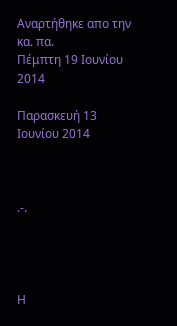Αναρτήθηκε απο την κα. πα.
Πέμπτη 19 Ιουνίου 2014

Παρασκευή 13 Ιουνίου 2014



.-.




Η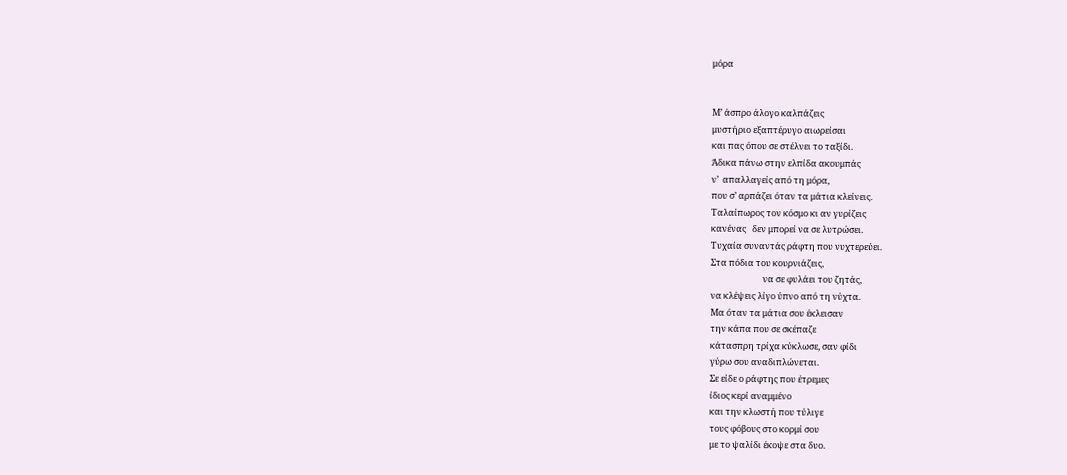μόρα


Μ’ άσπρο άλογο καλπάζεις
μυστήριο εξαπτέρυγο αιωρείσαι
και πας όπου σε στέλνει το ταξίδι.
Άδικα πάνω στην ελπίδα ακουμπάς
ν’  απαλλαγείς από τη μόρα,
που σ’ αρπάζει όταν τα μάτια κλείνεις.
Ταλαίπωρος τον κόσμο κι αν γυρίζεις
κανένας   δεν μπορεί να σε λυτρώσει.
Τυχαία συναντάς ράφτη που νυχτερεύει.
Στα πόδια του κουρνιάζεις,
                          να σε φυλάει του ζητάς,
να κλέψεις λίγο ύπνο από τη νύχτα.
Μα όταν τα μάτια σου έκλεισαν
την κάπα που σε σκέπαζε
κάτασπρη τρίχα κύκλωσε, σαν φίδι
γύρω σου αναδιπλώνεται.
Σε είδε ο ράφτης που έτρεμες
ίδιος κερί αναμμένο
και την κλωστή που τύλιγε
τους φόβους στο κορμί σου
με το ψαλίδι έκοψε στα δυο.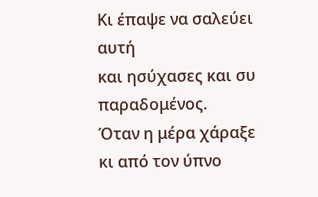Κι έπαψε να σαλεύει αυτή
και ησύχασες και συ παραδομένος.
Όταν η μέρα χάραξε
κι από τον ύπνο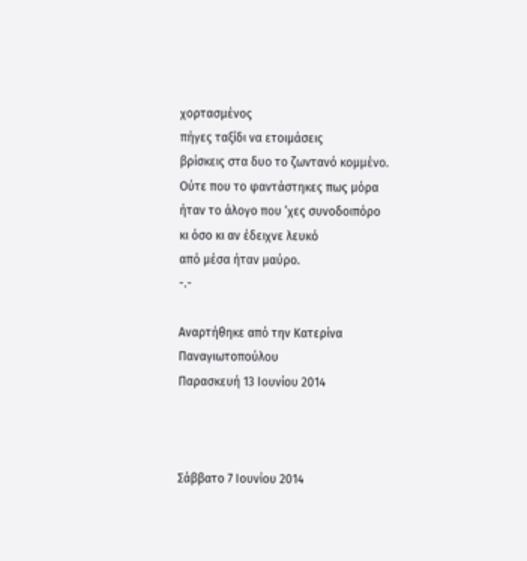χορτασμένος
πήγες ταξίδι να ετοιμάσεις
βρίσκεις στα δυο το ζωντανό κομμένο.
Ούτε που το φαντάστηκες πως μόρα
ήταν το άλογο που ‘χες συνοδοιπόρο
κι όσο κι αν έδειχνε λευκό
από μέσα ήταν μαύρο.
-.-

Αναρτήθηκε από την Κατερίνα Παναγιωτοπούλου
Παρασκευή 13 Ιουνίου 2014



Σάββατο 7 Ιουνίου 2014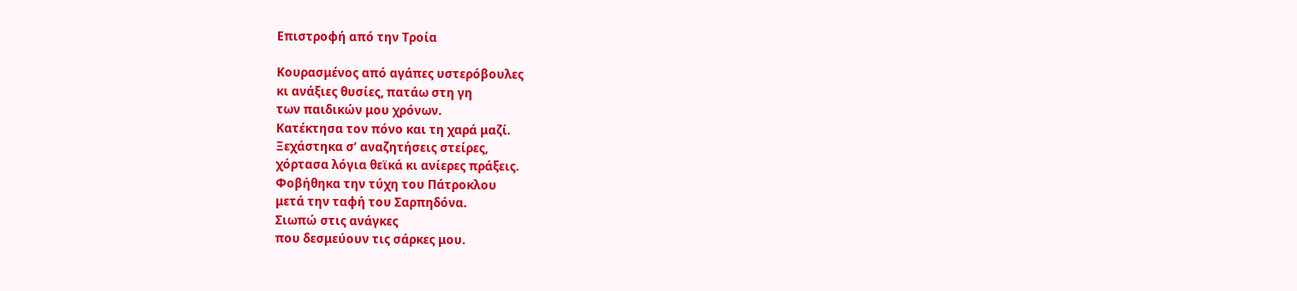Επιστροφή από την Τροία

Κουρασμένος από αγάπες υστερόβουλες
κι ανάξιες θυσίες, πατάω στη γη
των παιδικών μου χρόνων.
Κατέκτησα τον πόνο και τη χαρά μαζί.
Ξεχάστηκα σ’ αναζητήσεις στείρες,
χόρτασα λόγια θεϊκά κι ανίερες πράξεις.
Φοβήθηκα την τύχη του Πάτροκλου
μετά την ταφή του Σαρπηδόνα.
Σιωπώ στις ανάγκες
που δεσμεύουν τις σάρκες μου.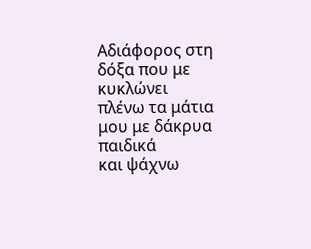Αδιάφορος στη δόξα που με κυκλώνει
πλένω τα μάτια μου με δάκρυα παιδικά
και ψάχνω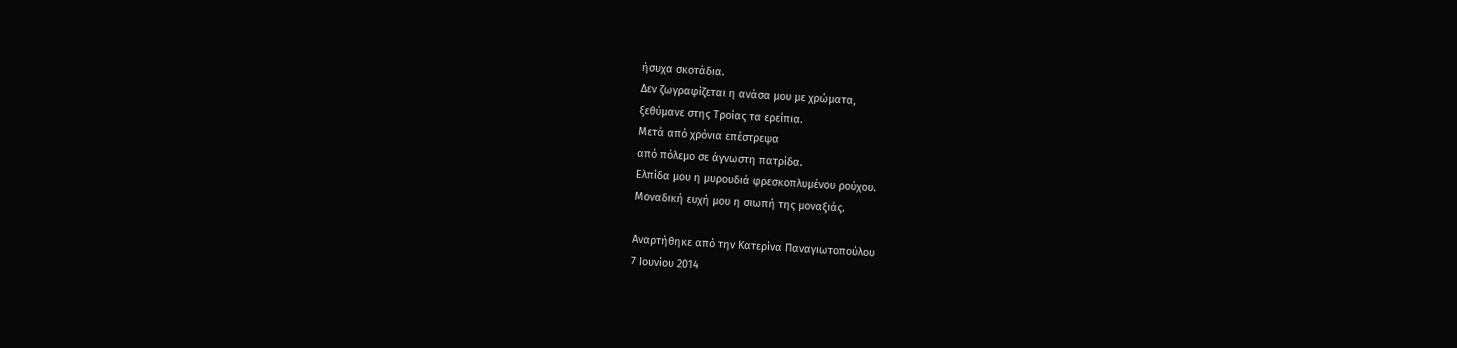ήσυχα σκοτάδια.
Δεν ζωγραφίζεται η ανάσα μου με χρώματα,
ξεθύμανε στης Τροίας τα ερείπια.
Μετά από χρόνια επέστρεψα
από πόλεμο σε άγνωστη πατρίδα.
Ελπίδα μου η μυρουδιά φρεσκοπλυμένου ρούχου.
Μοναδική ευχή μου η σιωπή της μοναξιάς.

Αναρτήθηκε από την Κατερίνα Παναγιωτοπούλου
7 Ιουνίου 2014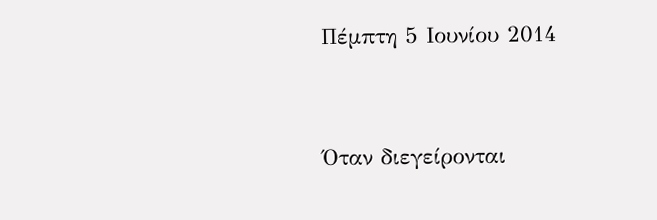Πέμπτη 5 Ιουνίου 2014




Όταν διεγείρονται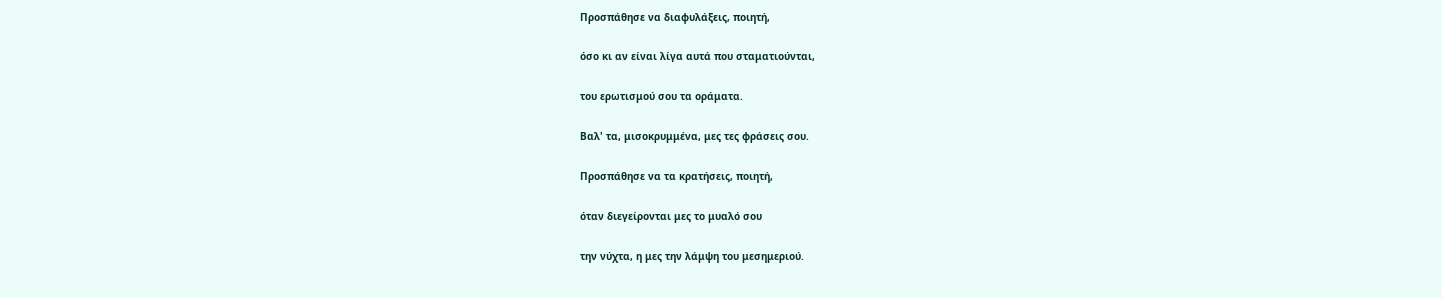Προσπάθησε να διαφυλάξεις, ποιητή,

όσο κι αν είναι λίγα αυτά που σταματιούνται,

του ερωτισμού σου τα οράματα.

Βαλ' τα, μισοκρυμμένα, μες τες φράσεις σου.

Προσπάθησε να τα κρατήσεις, ποιητή,

όταν διεγείρονται μες το μυαλό σου

την νύχτα, η μες την λάμψη του μεσημεριού.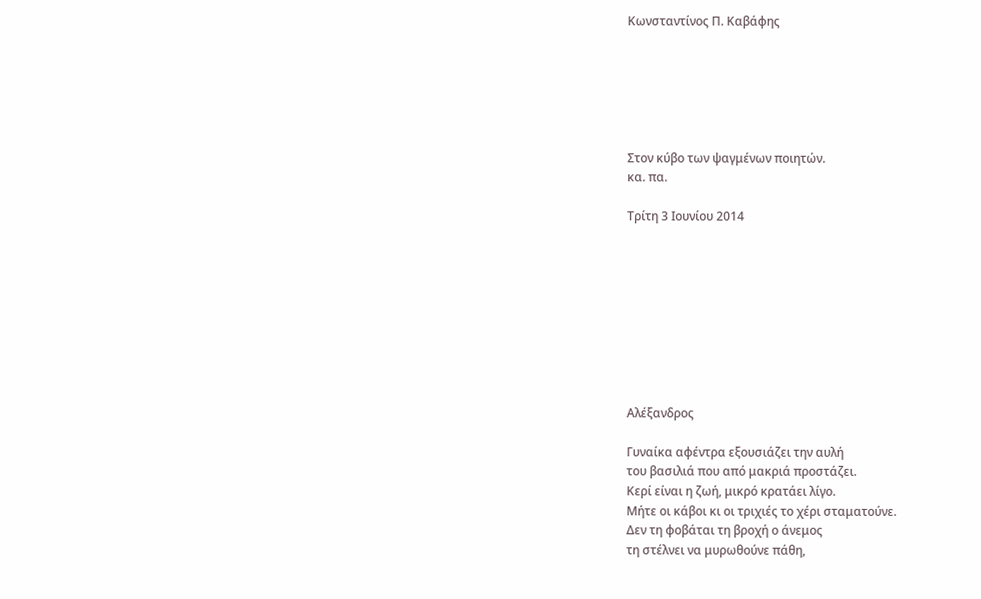Κωνσταντίνος Π. Καβάφης






Στον κύβο των ψαγμένων ποιητών.
κα. πα.

Τρίτη 3 Ιουνίου 2014









Αλέξανδρος

Γυναίκα αφέντρα εξουσιάζει την αυλή
του βασιλιά που από μακριά προστάζει.
Κερί είναι η ζωή, μικρό κρατάει λίγο.
Μήτε οι κάβοι κι οι τριχιές το χέρι σταματούνε.
Δεν τη φοβάται τη βροχή ο άνεμος
τη στέλνει να μυρωθούνε πάθη,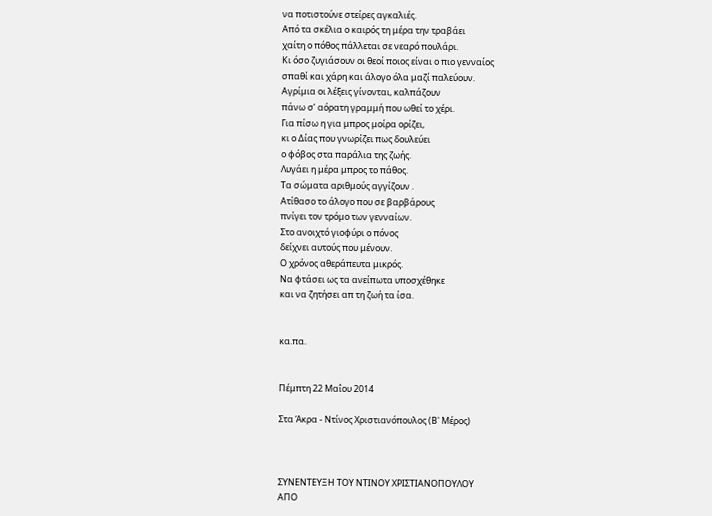να ποτιστούνε στείρες αγκαλιές.
Από τα σκέλια ο καιρός τη μέρα την τραβάει
χαίτη ο πόθος πάλλεται σε νεαρό πουλάρι.
Κι όσο ζυγιάσουν οι θεοί ποιος είναι ο πιο γενναίος
σπαθί και χάρη και άλογο όλα μαζί παλεύουν.
Αγρίμια οι λέξεις γίνονται, καλπάζουν
πάνω σ’ αόρατη γραμμή που ωθεί το χέρι.
Για πίσω η για μπρος μοίρα ορίζει,
κι ο Δίας που γνωρίζει πως δουλεύει
ο φόβος στα παράλια της ζωής.
Λυγάει η μέρα μπρος το πάθος.
Τα σώματα αριθμούς αγγίζουν .
Ατίθασο το άλογο που σε βαρβάρους
πνίγει τον τρόμο των γενναίων.
Στο ανοιχτό γιοφύρι ο πόνος
δείχνει αυτούς που μένουν.
Ο χρόνος αθεράπευτα μικρός.
Να φτάσει ως τα ανείπωτα υποσχέθηκε
και να ζητήσει απ τη ζωή τα ίσα.


κα.πα.


Πέμπτη 22 Μαΐου 2014

Στα Άκρα - Ντίνος Χριστιανόπουλος (Β' Μέρος)



ΣΥΝΕΝΤΕΥΞΗ ΤΟΥ ΝΤΙΝΟΥ ΧΡΙΣΤΙΑΝΟΠΟΥΛΟΥ
ΑΠΟ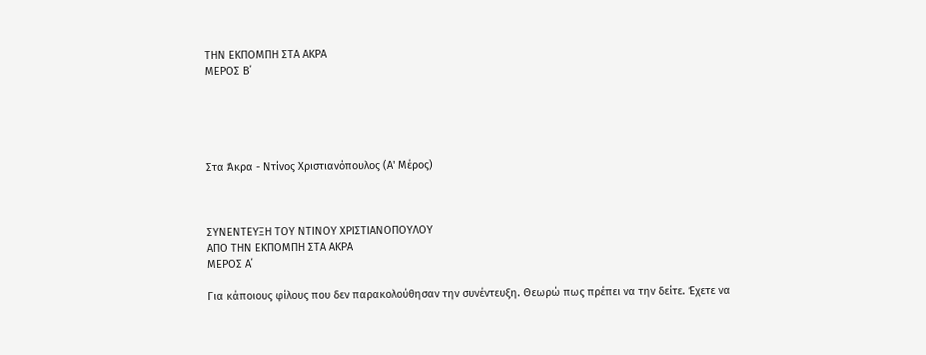ΤΗΝ ΕΚΠΟΜΠΗ ΣΤΑ ΑΚΡΑ
ΜΕΡΟΣ Β΄





Στα Άκρα - Ντίνος Χριστιανόπουλος (Α' Μέρος)



ΣΥΝΕΝΤΕΥΞΗ ΤΟΥ ΝΤΙΝΟΥ ΧΡΙΣΤΙΑΝΟΠΟΥΛΟΥ
ΑΠΟ ΤΗΝ ΕΚΠΟΜΠΗ ΣΤΑ ΑΚΡΑ
ΜΕΡΟΣ Α΄

Για κάποιους φίλους που δεν παρακολούθησαν την συνέντευξη. Θεωρώ πως πρέπει να την δείτε. Έχετε να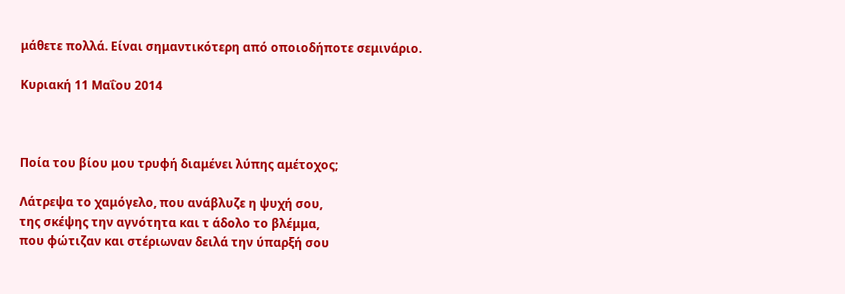μάθετε πολλά. Είναι σημαντικότερη από οποιοδήποτε σεμινάριο.

Κυριακή 11 Μαΐου 2014



Ποία του βίου μου τρυφή διαμένει λύπης αμέτοχος;

Λάτρεψα το χαμόγελο, που ανάβλυζε η ψυχή σου,
της σκέψης την αγνότητα και τ άδολο το βλέμμα,
που φώτιζαν και στέριωναν δειλά την ύπαρξή σου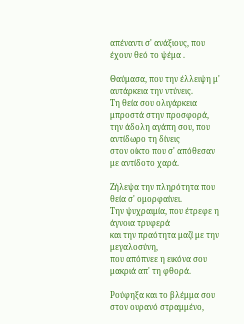απέναντι σ' ανάξιους, που έχουν θεό το ψέμα .

Θαύμασα, που την έλλειψη μ' αυτάρκεια την ντύνεις.
Τη θεία σου ολιγάρκεια μπροστά στην προσφορά,
την άδολη αγάπη σου, που αντίδωρο τη δίνεις
στον οίκτο που σ' απόθεσαν με αντίδοτο χαρά.

Ζήλεψα την πληρότητα που θεία σ' ομορφαίνει.
Την ψυχραιμία, που έτρεφε η άγνοια τρυφερά
και την πραότητα μαζί με την μεγαλοσύνη,
που απόπνεε η εικόνα σου μακριά απ' τη φθορά.

Ρούφηξα και το βλέμμα σου στον ουρανό στραμμένο,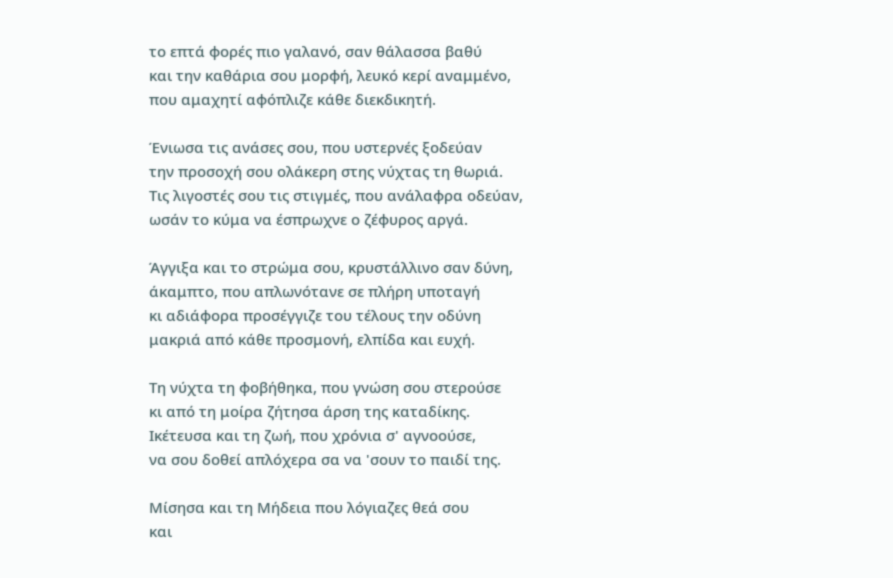το επτά φορές πιο γαλανό, σαν θάλασσα βαθύ
και την καθάρια σου μορφή, λευκό κερί αναμμένο,
που αμαχητί αφόπλιζε κάθε διεκδικητή.

Ένιωσα τις ανάσες σου, που υστερνές ξοδεύαν
την προσοχή σου ολάκερη στης νύχτας τη θωριά.
Τις λιγοστές σου τις στιγμές, που ανάλαφρα οδεύαν,
ωσάν το κύμα να έσπρωχνε ο ζέφυρος αργά.

Άγγιξα και το στρώμα σου, κρυστάλλινο σαν δύνη,
άκαμπτο, που απλωνότανε σε πλήρη υποταγή
κι αδιάφορα προσέγγιζε του τέλους την οδύνη
μακριά από κάθε προσμονή, ελπίδα και ευχή.

Τη νύχτα τη φοβήθηκα, που γνώση σου στερούσε
κι από τη μοίρα ζήτησα άρση της καταδίκης.
Ικέτευσα και τη ζωή, που χρόνια σ' αγνοούσε,
να σου δοθεί απλόχερα σα να 'σουν το παιδί της.

Μίσησα και τη Μήδεια που λόγιαζες θεά σου
και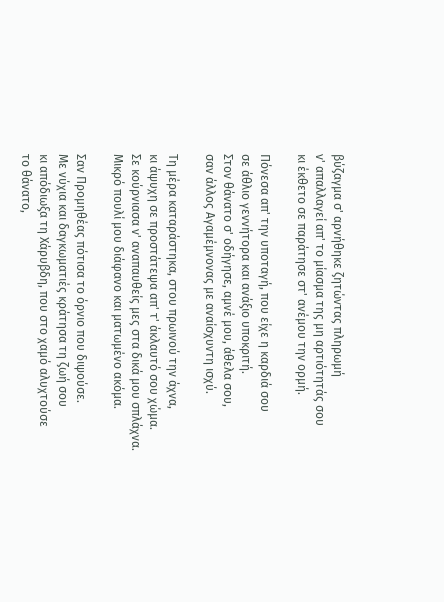βύζαγμα σ' αρνήθηκε ζητώντας πληρωμή
ν' απαλλαγεί απ' το μίασμα της μη αρτιότητάς σου
κι έκθετο σε παράτησε στ' ανέμου την ορμή.

Πόνεσα απ' την υποταγή, που είχε η καρδιά σου
σε άθλιο γεννήτορα και ανάξιο υποκριτή.
Στον θάνατο σ' οδήγησε, αμνέ μου, άθελα σου,
σαν άλλος Αγαμέμνονας με αναίσχυντη ισχύ.

Τη μέρα καταράστηκα, στου πρωινού την άχνα,
κι άψυχη σε προστάτεψα απ' τ' άκλαυτό σου χώμα.
Σε κούρνιασα ν' αναπαυθείς μες στα δικά μου σπλάχνα.
Μικρό πουλί μου διάφανο και ματωμένο ακόμα.

Σαν Προμηθέας πότισα το όρνιο που διψούσε.
Με νύχια και δαγκωματιές κράτησα τη ζωή σου
κι απόδιωξα τη Χάρυβδη, που στο χαμό αλυχτούσε
το θάνατο,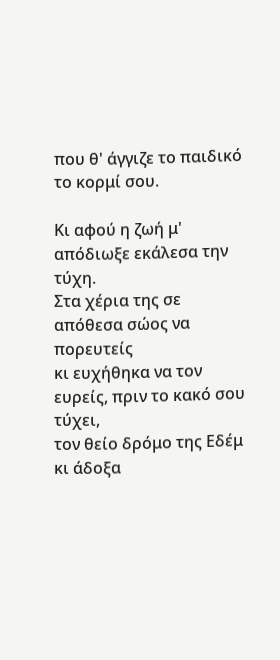που θ' άγγιζε το παιδικό το κορμί σου.

Κι αφού η ζωή μ' απόδιωξε εκάλεσα την τύχη.
Στα χέρια της σε απόθεσα σώος να πορευτείς
κι ευχήθηκα να τον ευρείς, πριν το κακό σου τύχει,
τον θείο δρόμο της Εδέμ κι άδοξα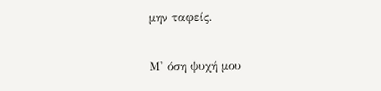μην ταφείς.

Μ' όση ψυχή μου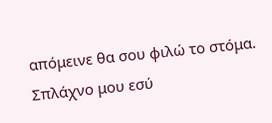απόμεινε θα σου φιλώ το στόμα.
Σπλάχνο μου εσύ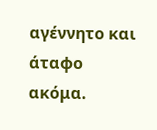αγέννητο και άταφο ακόμα.